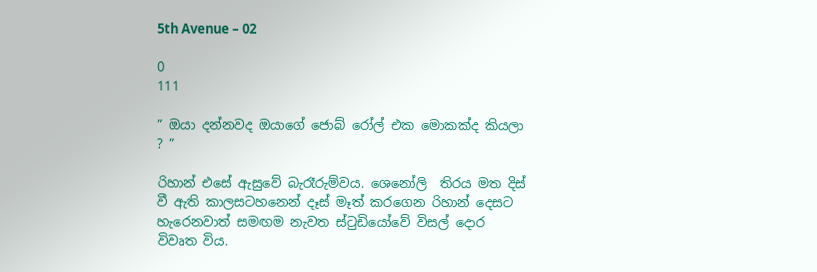5th Avenue – 02

0
111

” ඔයා දන්නවද ඔයාගේ ජොබ් රෝල් එක මොකක්ද කියලා ? ”

රිහාන් එසේ ඇසුවේ බැරෑරුම්වය. ශෙනෝලි  තිරය මත දිස් වී ඇති කාලසටහනෙන් දෑස් මෑත් කරගෙන ‍රිහාන් දෙසට හැරෙනවාත් සමඟම නැවත ස්ටුඩියෝවේ විසල් දොර විවෘත විය.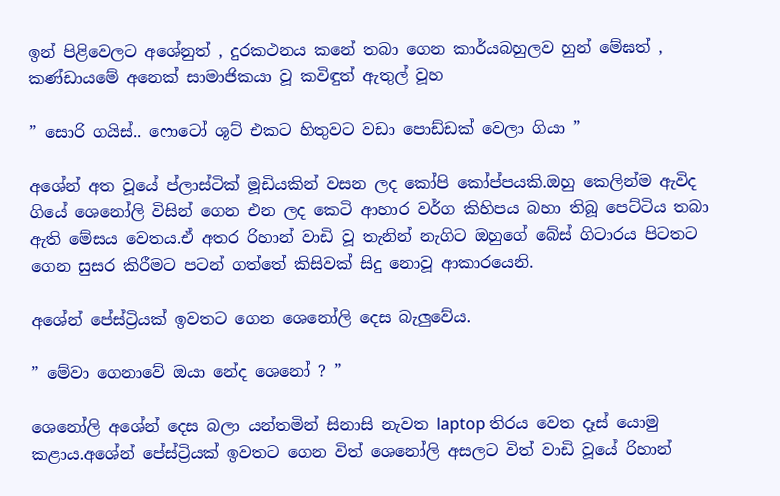ඉන් පිළිවෙලට අශේනුත් , දුරකථනය කනේ තබා ගෙන කාර්යබහුලව හුන් මේඝත් , කණ්ඩායමේ අනෙක් සාමාජිකයා වූ කවිඳුත් ඇතුල් වූහ

” සොරි ගයිස්.. ෆොටෝ ශූට් එකට හිතුවට වඩා පොඩ්ඩක් වෙලා ගියා ”

අශේන් අත වූයේ ප්ලාස්ටික් මූඩියකින් වසන ලද කෝපි කෝප්පයකි.ඔහු කෙලින්ම ඇවිද ගියේ ශෙනෝලි විසින් ගෙන එන ලද කෙටි ආහාර වර්ග කිහිපය බහා තිබූ පෙට්ටිය තබා ඇති මේසය වෙතය.ඒ අතර රිහාන් වාඩි වූ තැනින් නැගිට ඔහුගේ බේස් ගිටාරය පිටතට ගෙන සුසර කිරීමට පටන් ගත්තේ කිසිවක් සිදු නොවූ ආකාරයෙනි.

අශේන් පේස්ට්‍රියක් ඉවතට ගෙන ශෙනෝලි දෙස බැලුවේය.

” මේවා ගෙනාවේ ඔයා නේද ශෙනෝ ? ”

ශෙනෝලි අශේන් දෙස බලා යන්තමින් සිනාසි නැවත laptop තිරය වෙත දෑස් යොමු කළාය.අශේන් පේස්ට්‍රියක් ඉවතට ගෙන විත් ශෙනෝලි අසලට විත් වාඩි වූයේ රිහාන්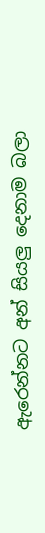ඇරෙන්නට අන් සියලු දෙනාම බලා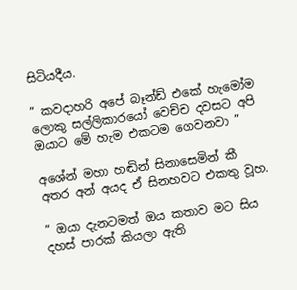සිටියදීය.

” කවදාහරි අපේ බෑන්ඩ් එකේ හැමෝම ලොකු සල්ලිකාරයෝ වෙච්ච දවසට අපි ඔයාට මේ හැම එකටම ගෙවනවා ”

අශේන් මහා හඬින් සිනාසෙමින් කී අතර අන් අයද ඒ සිනහවට එකතු වූහ.

” ඔයා දැනටමත් ඔය කතාව මට සිය දහස් පාරක් කියලා ඇති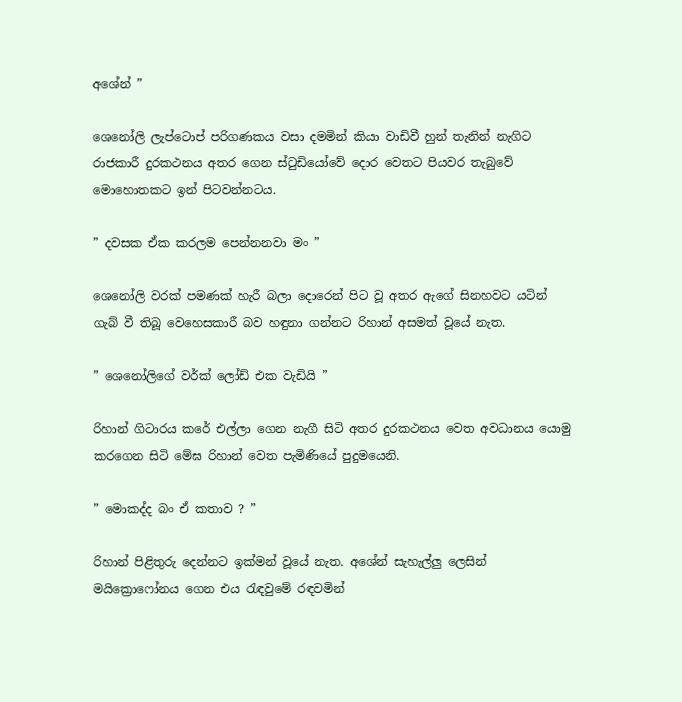අශේන් ”

ශෙනෝලි ලැප්ටොප් පරිගණකය වසා දමමින් කියා වාඩිවී හුන් තැනින් නැගිට රාජකාරී දුරකථනය අතර ගෙන ස්ටුඩියෝවේ දොර වෙතට පියවර තැබුවේ මොහොතකට ඉන් පිටවන්නටය.

” දවසක ඒක කරලම පෙන්නනවා මං ”

ශෙනෝලි වරක් පමණක් හැරී බලා දොරෙන් පිට වූ අතර ඇගේ සිනහවට යටින් ගැබ් වී තිබූ වෙහෙසකාරී බව හඳුනා ගන්නට රිහාන් අසමත් වූයේ නැත.

” ශෙනෝලිගේ වර්ක් ලෝඩ් එක වැඩියි ”

රිහාන් ගිටාරය කරේ එල්ලා ගෙන නැගී සිටි අතර දුරකථනය වෙත අවධානය යොමු කරගෙන සිටි මේඝ රිහාන් වෙත පැමිණියේ පුදුමයෙනි.

” මොකද්ද බං ඒ කතාව ? ”

රිහාන් පිළිතුරු දෙන්නට ඉක්මන් වූයේ නැත. අශේන් සැහැල්ලු ලෙසින් මයික්‍රොෆෝනය ගෙන එය රැඳවුමේ රඳවමින්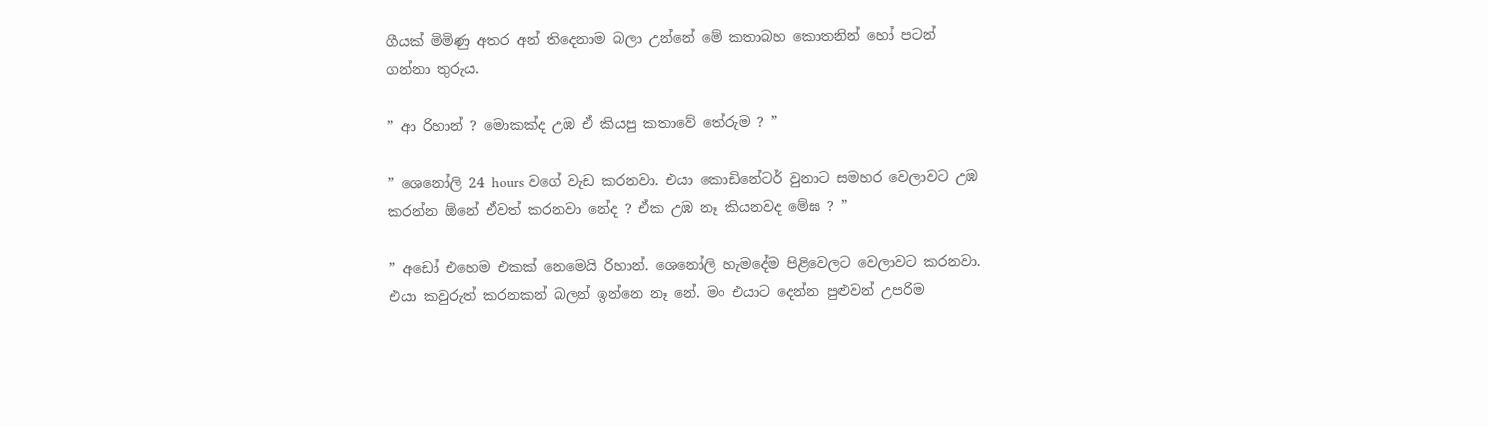ගීයක් මිමිණු අතර අන් තිදෙනාම බලා උන්නේ මේ කතාබහ කොතනින් හෝ පටන් ගන්නා තුරුය.

” ආ රිහාන් ? මොකක්ද උඹ ඒ කියපු කතාවේ තේරුම ? ”

” ශෙනෝලි 24 hours වගේ වැඩ කරනවා. එයා කොඩිනේටර් වුනාට සමහර වෙලාවට උඹ කරන්න ඕනේ ඒවත් කරනවා නේද ? ඒක උඹ නෑ කියනවද මේඝ ? ”

” අඩෝ එහෙම එකක් නෙමෙයි රිහාන්. ශෙනෝලි හැමදේම පිළිවෙලට වෙලාවට කරනවා. එයා කවුරුත් කරනකන් බලන් ඉන්නෙ නෑ නේ. මං එයාට දෙන්න පුළුවන් උපරිම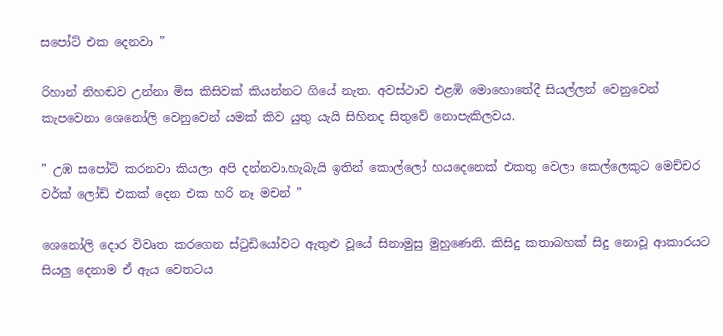සපෝට් එක දෙනවා ”

රිහාන් නිහඬව උන්නා මිස කිසිවක් කියන්නට ගියේ නැත. අවස්ථාව එළඹි මොහොතේදී සියල්ලන් වෙනුවෙන් කැපවෙනා ශෙනෝලි වෙනුවෙන් යමක් කිව යුතු යැයි සිහිනද සිතුවේ නොපැකිලවය.

” උඹ සපෝට් කරනවා කියලා අපි දන්නවා.හැබැයි ඉතින් කොල්ලෝ හයදෙනෙක් එකතු වෙලා කෙල්ලෙකුට මෙච්චර වර්ක් ලෝඩ් එකක් දෙන එක හරි නෑ මචන් ”

ශෙනෝලි දොර විවෘත කරගෙන ස්ටුඩියෝවට ඇතුළු වූයේ සිනාමුසු මුහුණෙනි. කිසිදු කතාබහක් සිදු නොවූ ආකාරයට සියලු දෙනාම ඒ ඇය වෙතටය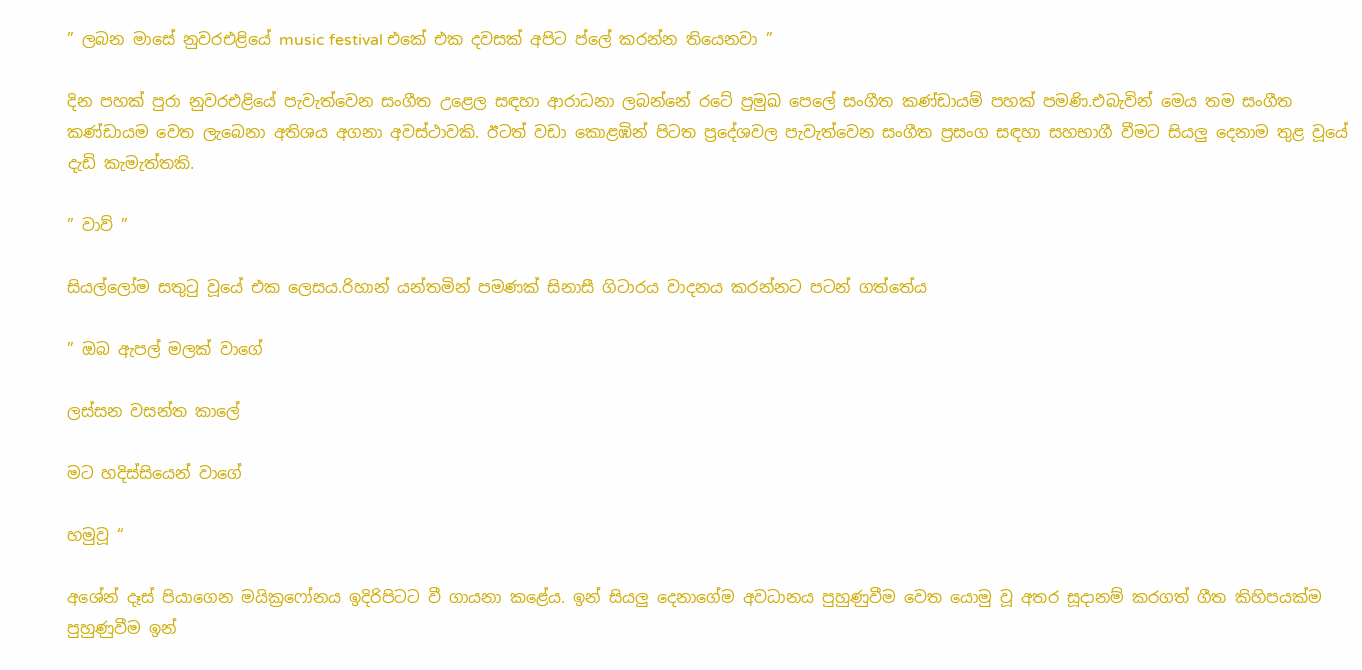” ලබන මාසේ නුවරඑළියේ music festival එකේ එක දවසක් අපිට ප්ලේ කරන්න තියෙනවා ”

දින පහක් පුරා නුවරඑළියේ පැවැත්වෙන සංගීත උළෙල සඳහා ආරාධනා ලබන්නේ රටේ ප්‍රමුඛ පෙලේ සංගීත කණ්ඩායම් පහක් පමණි.එබැවින් මෙය තම සංගීත කණ්ඩායම වෙත ලැබෙනා අතිශය අගනා අවස්ථාවකි. ඊටත් වඩා කොළඹින් පිටත ප්‍රදේශවල පැවැත්වෙන සංගීත ප්‍රසංග සඳහා සහභාගී වීමට සියලු දෙනාම තුළ වූයේ දැඩි කැමැත්තකි.

” වාව් ”

සියල්ලෝම සතුටු වූයේ එක ලෙසය.රිහාන් යන්තමින් පමණක් සිනාසී ගිටාරය වාදනය කරන්නට පටන් ගත්තේය

” ඔබ ඇපල් මලක් වාගේ

ලස්සන වසන්ත කාලේ

මට හදිස්සියෙන් වාගේ

හමුවූ “

අශේන් දෑස් පියාගෙන මයික්‍රෆෝනය ඉදිරිපිටට වී ගායනා කළේය. ඉන් සියලු දෙනාගේම අවධානය පුහුණුවීම වෙත යොමු වූ අතර සූදානම් කරගත් ගීත කිහිපයක්ම පුහුණුවීම ඉන්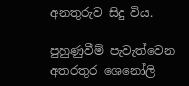අනතුරුව සිදු විය.

පුහුණුවීම් පැවැත්වෙන අතරතුර ශෙනෝලි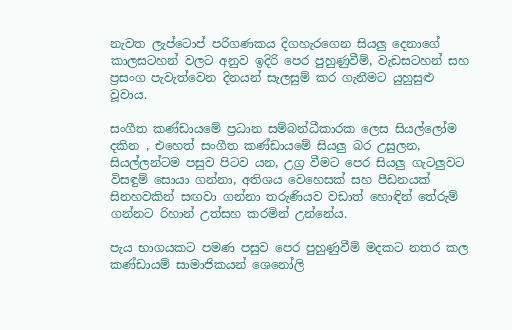නැවත ලැප්ටොප් පරිගණකය දිගහැරගෙන සියලු දෙනාගේ කාලසටහන් වලට අනුව ඉදිරි පෙර පුහුණුවීම්, වැඩසටහන් සහ ප්‍රසංග පැවැත්වෙන දිනයන් සැලසුම් කර ගැනීමට යුහුසුළු වූවාය.

සංගීත කණ්ඩායමේ ප්‍රධාන සම්බන්ධීකාරක ලෙස සියල්ලෝම දකින , එහෙත් සංගීත කණ්ඩායමේ සියලු බර උසුලන, සියල්ලන්ටම පසුව පිටව යන, උග්‍ර වීමට පෙර සියලු ගැටලුවට විසඳුම් සොයා ගන්නා, අතිශය වෙහෙසක් සහ පීඩනයක් සිනහවකින් සඟවා ගන්නා තරුණියව වඩාත් හොඳින් තේරුම් ගන්නට රිහාන් උත්සහ කරමින් උන්නේය.

පැය භාගයකට පමණ පසුව පෙර පුහුණුවීම් මදකට නතර කල කණ්ඩායම් සාමාජිකයන් ශෙනෝලි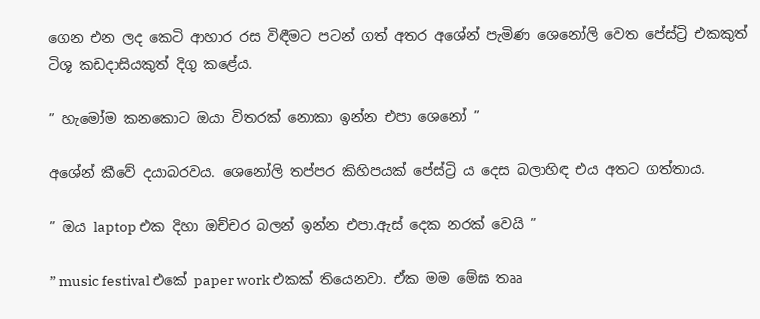ගෙන එන ලද කෙටි ආහාර රස විඳීමට පටන් ගත් අතර අශේන් පැමිණ ශෙනෝලි වෙත පේස්ට්‍රි එකකුත් ටිශූ කඩදාසියකුත් දිගු කළේය.

” හැමෝම කනකොට ඔයා විතරක් නොකා ඉන්න එපා ශෙනෝ ”

අශේන් කීවේ දයාබරවය. ශෙනෝලි තප්පර කිහිපයක් පේස්ට්‍රි ය දෙස බලාහිඳ එය අතට ගත්තාය.

” ඔය laptop එක දිහා ඔච්චර බලන් ඉන්න එපා.ඇස් දෙක නරක් වෙයි ”

” music festival එකේ paper work එකක් තියෙනවා. ඒක මම මේඝ තෲ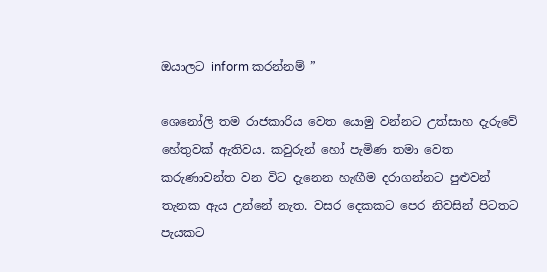ඔයාලට inform කරන්නම් ”

ශෙනෝලි තම රාජකාරිය වෙත යොමු වන්නට උත්සාහ දැරුවේ හේතුවක් ඇතිවය. කවුරුන් හෝ පැමිණ තමා වෙත කරුණාවන්ත වන විට දැනෙන හැඟීම දරාගන්නට පුළුවන් තැනක ඇය උන්නේ නැත. වසර දෙකකට පෙර නිවසින් පිටතට පැයකට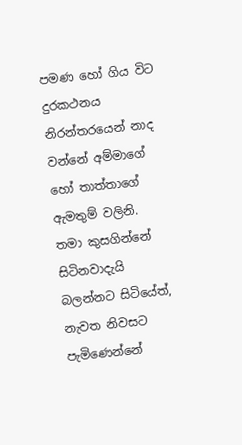පමණ හෝ ගිය විට දුරකථනය නිරන්තරයෙන් නාද වන්නේ අම්මාගේ හෝ තාත්තාගේ ඇමතුම් වලිනි. තමා කුසගින්නේ සිටිනවාදැයි බලන්නට සිටියේත්, නැවත නිවසට පැමිණෙන්නේ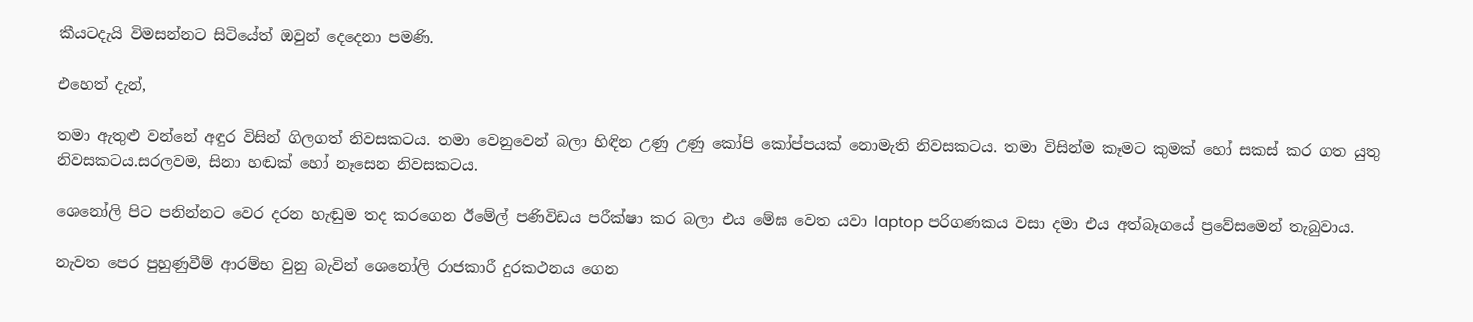කීයටදැයි විමසන්නට සිටියේත් ඔවුන් දෙදෙනා පමණි.

එහෙත් දැන්,

තමා ඇතුළු වන්නේ අඳුර විසින් ගිලගත් නිවසකටය. තමා වෙනුවෙන් බලා හිඳින උණු උණු කෝපි කෝප්පයක් නොමැති නිවසකටය. තමා විසින්ම කෑමට කුමක් හෝ සකස් කර ගත යුතු නිවසකටය.සරලවම, සිනා හඬක් හෝ නෑසෙන නිවසකටය.

ශෙනෝලි පිට පනින්නට වෙර දරන හැඬුම තද කරගෙන ඊමේල් පණිවිඩය පරීක්ෂා කර බලා එය මේඝ වෙත යවා laptop පරිගණකය වසා දමා එය අත්බෑගයේ ප්‍රවේසමෙන් තැබුවාය.

නැවත පෙර පුහුණුවීම් ආරම්භ වුනු බැවින් ශෙනෝලි රාජකාරී දුරකථනය ගෙන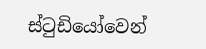ස්ටුඩියෝවෙන්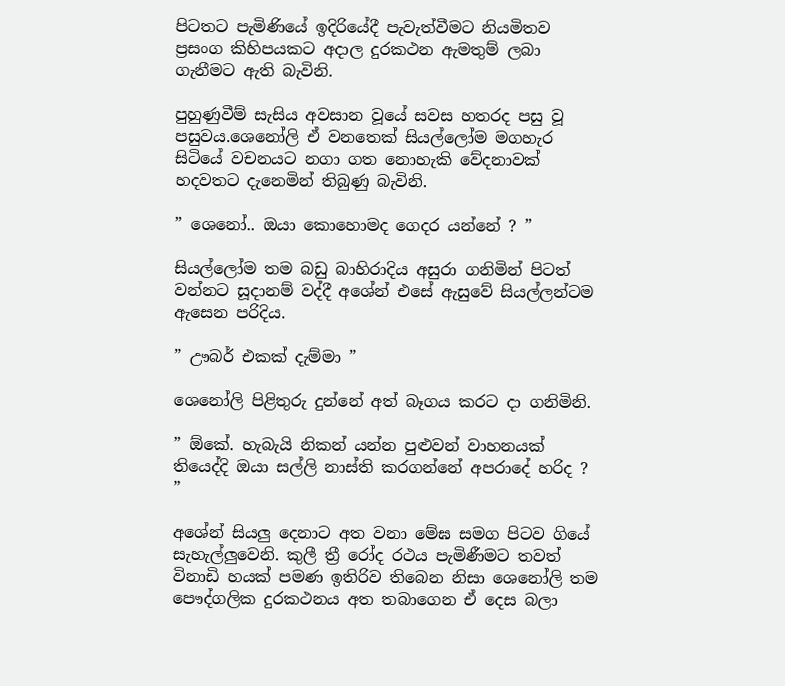පිටතට පැමිණියේ ඉදිරියේදී පැවැත්වීමට නියමිතව ප්‍රසංග කිහිපයකට අදාල දුරකථන ඇමතුම් ලබා ගැනීමට ඇති බැවිනි.

පුහුණුවීම් සැසිය අවසාන වූයේ සවස හතරද පසු වූ පසුවය.ශෙනෝලි ඒ වනතෙක් සියල්ලෝම මගහැර සිටියේ වචනයට නගා ගත නොහැකි වේදනාවක් හදවතට දැනෙමින් තිබුණු බැවිනි.

” ශෙනෝ.. ඔයා කොහොමද ගෙදර යන්නේ ? ”

සියල්ලෝම තම බඩු බාහිරාදිය අසුරා ගනිමින් පිටත් වන්නට සූදානම් වද්දී අශේන් එසේ ඇසුවේ සියල්ලන්ටම ඇසෙන පරිදිය.

” ඌබර් එකක් දැම්මා ”

ශෙනෝලි පිළිතුරු දුන්නේ අත් බෑගය කරට දා ගනිමිනි.

” ඕකේ. හැබැයි නිකන් යන්න පුළුවන් වාහනයක් තියෙද්දි ඔයා සල්ලි නාස්ති කරගන්නේ අපරාදේ හරිද ? ”

අශේන් සියලු දෙනාට අත වනා මේඝ සමග පිටව ගියේ සැහැල්ලුවෙනි. කුලී ත්‍රී රෝද රථය පැමිණීමට තවත් විනාඩි හයක් පමණ ඉතිරිව තිබෙන නිසා ශෙනෝලි තම පෞද්ගලික දුරකථනය අත තබාගෙන ඒ දෙස බලා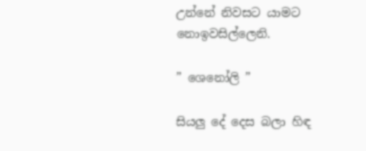උන්නේ නිවසට යාමට නොඉවසිල්ලෙනි.

” ශෙනෝලි ”

සියලු දේ දෙස බලා හිඳ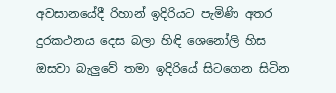අවසානයේදී රිහාන් ඉදිරියට පැමිණි අතර දුරකථනය දෙස බලා හිඳි ශෙනෝලි හිස ඔසවා බැලුවේ තමා ඉදිරියේ සිටගෙන සිටින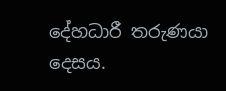දේහධාරී තරුණයා දෙසය.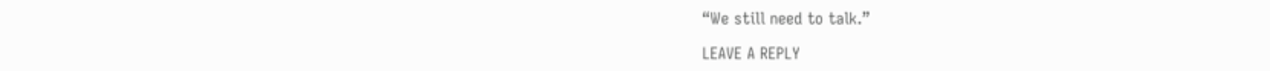“We still need to talk.”

LEAVE A REPLY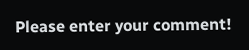Please enter your comment!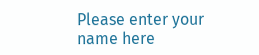Please enter your name here